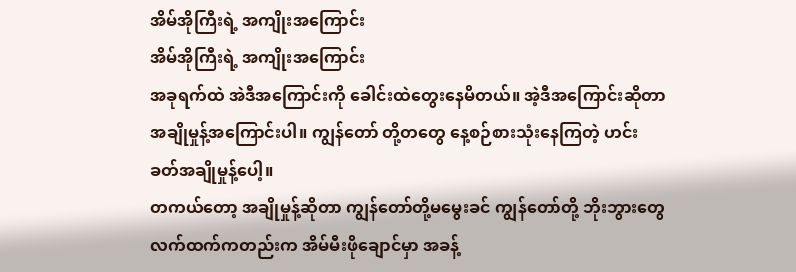အိမ်အိုကြီးရဲ့ အကျိုးအကြောင်း
အိမ်အိုကြီးရဲ့ အကျိုးအကြောင်း
အခုရက်ထဲ အဲဒီအကြောင်းကို ခေါင်းထဲတွေးနေမိတယ်။ အဲ့ဒီအကြောင်းဆိုတာ အချိုမှုန့်အကြောင်းပါ။ ကျွန်တော် တို့တတွေ နေ့စဉ်စားသုံးနေကြတဲ့ ဟင်းခတ်အချိုမှုန့်ပေါ့။
တကယ်တော့ အချိုမှုန့်ဆိုတာ ကျွန်တော်တို့မမွေးခင် ကျွန်တော်တို့ ဘိုးဘွားတွေလက်ထက်ကတည်းက အိမ်မီးဖိုချောင်မှာ အခန့်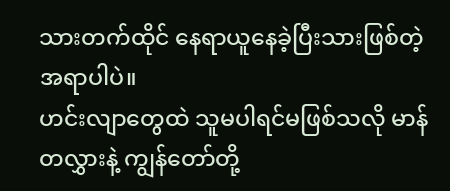သားတက်ထိုင် နေရာယူနေခဲ့ပြီးသားဖြစ်တဲ့ အရာပါပဲ။
ဟင်းလျာတွေထဲ သူမပါရင်မဖြစ်သလို မာန် တလွှားနဲ့ ကျွန်တော်တို့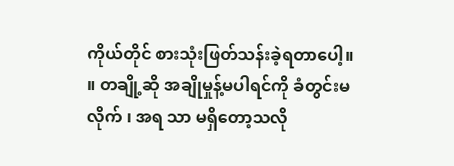ကိုယ်တိုင် စားသုံးဖြတ်သန်းခဲ့ရတာပေါ့။ ။ တချို့ဆို အချိုမှုန့်မပါရင်ကို ခံတွင်းမလိုက် ၊ အရ သာ မရှိတော့သလို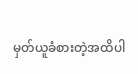မှတ်ယူခံစားတဲ့အထိပါ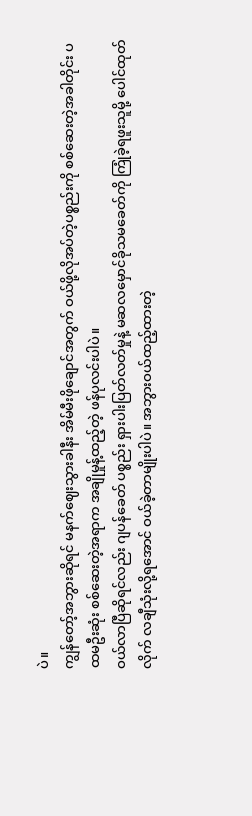ပဲ။
ကျွန်တော့်အဘွားဆိုရင် မနက်ဈေးသွားခါနီး အိမ်မီးဖိုချောင်အတွက် ဝယ်ဖို့လိုအပ်တဲ့ပစ္စည်းကို စစ်ဆေးတဲ့အခါတိုင်း ပထမဦးဆုံး စစ်ဆေးတဲ့အရာက အချိုမှုန့်ထည့်တဲ့ ဖန်ပုလင်းပါပဲ။
ဝယ်လာပြီဆိုရင်လည်း ဂျပန်ခေတ် ပစ္စည်း ရှားပါးပြတ်လတ်မှုနဲ့ မဆလမှောင်ခိုသမခေတ်ကို ကြုံခဲ့ရဖူးသူမို့ ပေါင်ထုတ်လိုက် လချီသုံးလို့ရအောင် ဝယ်ခဲ့တာမျိုးပါပဲ။ အဘွားဝယ်ထည့်ထားတဲ့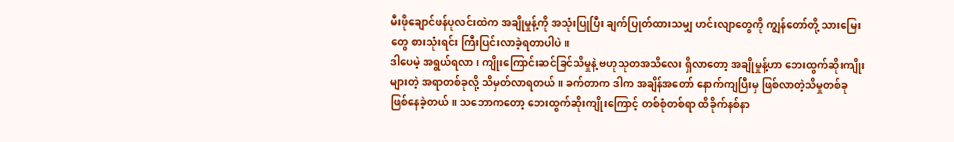မီးဖိုချောင်ဖန်ပုလင်းထဲက အချိုမှုန့်ကို အသုံးပြုပြီး ချက်ပြုတ်ထားသမျှ ဟင်းလျာတွေကို ကျွန်တော်တို့ သားမြေးတွေ စားသုံးရင်း ကြီးပြင်းလာခဲ့ရတာပါပဲ။
ဒါပေမဲ့ အရွယ်ရလာ၊ ကျိုးကြောင်းဆင်ခြင်သိမှုနဲ့ ဗဟုသုတအသိလေး ရှိလာတော့ အချိုမှုန့်ဟာ ဘေးထွက်ဆိုးကျိုးများတဲ့ အရာတစ်ခုလို့ သိမှတ်လာရတယ်။ ခက်တာက ဒါက အချိန်အတော် နောက်ကျပြီးမှ ဖြစ်လာတဲ့သိမှုတစ်ခု ဖြစ်နေခဲ့တယ်။ သဘောကတော့ ဘေးထွက်ဆိုးကျိုးကြောင့် တစ်စုံတစ်ရာ ထိခိုက်နစ်နာ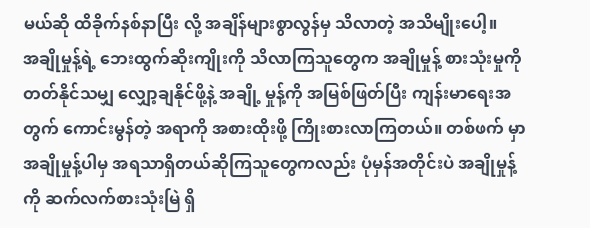မယ်ဆို ထိခိုက်နစ်နာပြီး လို့ အချိန်များစွာလွန်မှ သိလာတဲ့ အသိမျိုးပေါ့။
အချိုမှုန့်ရဲ့ ဘေးထွက်ဆိုးကျိုးကို သိလာကြသူတွေက အချိုမှုန့် စားသုံးမှုကို တတ်နိုင်သမျှ လျှော့ချနိုင်ဖို့နဲ့ အချို့ မှုန့်ကို အမြစ်ဖြတ်ပြီး ကျန်းမာရေးအတွက် ကောင်းမွန်တဲ့ အရာကို အစားထိုးဖို့ ကြိုးစားလာကြတယ်။ တစ်ဖက် မှာ အချိုမှုန့်ပါမှ အရသာရှိတယ်ဆိုကြသူတွေကလည်း ပုံမှန်အတိုင်းပဲ အချိုမှုန့်ကို ဆက်လက်စားသုံးမြဲ ရှိ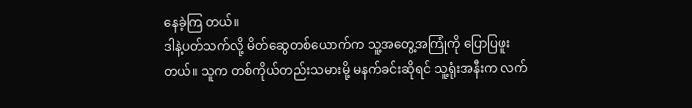နေခဲ့ကြ တယ်။
ဒါနဲ့ပတ်သက်လို့ မိတ်ဆွေတစ်ယောက်က သူ့အတွေ့အကြုံကို ပြောပြဖူးတယ်။ သူက တစ်ကိုယ်တည်းသမားမို့ မနက်ခင်းဆိုရင် သူ့ရုံးအနီးက လက်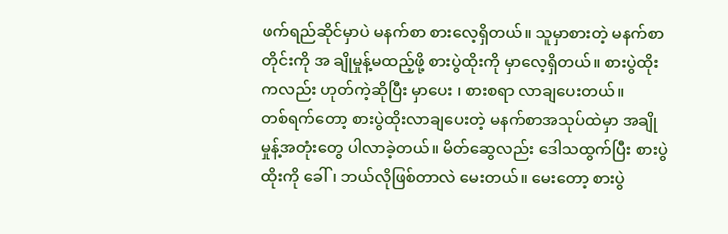ဖက်ရည်ဆိုင်မှာပဲ မနက်စာ စားလေ့ရှိတယ်။ သူမှာစားတဲ့ မနက်စာတိုင်းကို အ ချိုမှုန့်မထည့်ဖို့ စားပွဲထိုးကို မှာလေ့ရှိတယ်။ စားပွဲထိုးကလည်း ဟုတ်ကဲ့ဆိုပြီး မှာပေး ၊ စားစရာ လာချပေးတယ်။
တစ်ရက်တော့ စားပွဲထိုးလာချပေးတဲ့ မနက်စာအသုပ်ထဲမှာ အချိုမှုန့်အတုံးတွေ ပါလာခဲ့တယ်။ မိတ်ဆွေလည်း ဒေါသထွက်ပြီး စားပွဲထိုးကို ခေါ်၊ ဘယ်လိုဖြစ်တာလဲ မေးတယ်။ မေးတော့ စားပွဲ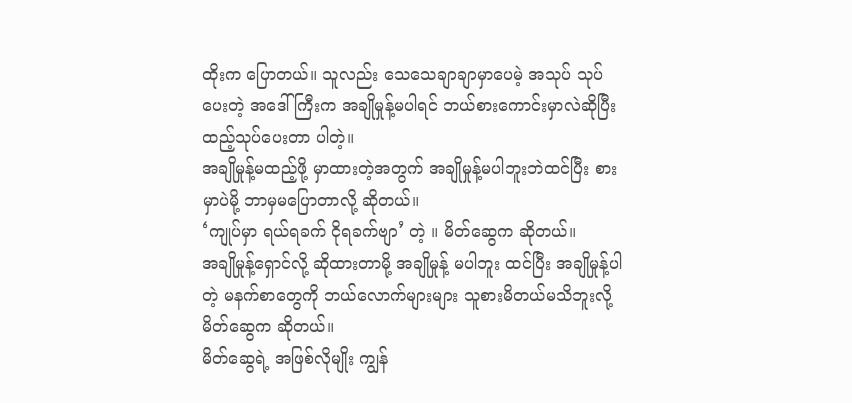ထိုးက ပြောတယ်။ သူလည်း သေသေချာချာမှာပေမဲ့ အသုပ် သုပ်ပေးတဲ့ အဒေါ်ကြီးက အချိုမှုန့်မပါရင် ဘယ်စားကောင်းမှာလဲဆိုပြီး ထည့်သုပ်ပေးတာ ပါတဲ့။
အချိုမှုန့်မထည့်ဖို့ မှာထားတဲ့အတွက် အချိုမှုန့်မပါဘူးဘဲထင်ပြီး စားမှာပဲမို့ ဘာမှမပြောတာလို့ ဆိုတယ်။
‘ကျုပ်မှာ ရယ်ရခက် ငိုရခက်ဗျာ’ တဲ့ ။ မိတ်ဆွေက ဆိုတယ်။
အချိုမှုန့်ရှောင်လို့ ဆိုထားတာမို့ အချိုမှုန့် မပါဘူး ထင်ပြီး အချိုမှုန့်ပါတဲ့ မနက်စာတွေကို ဘယ်လောက်များများ သူစားမိတယ်မသိဘူးလို့ မိတ်ဆွေက ဆိုတယ်။
မိတ်ဆွေရဲ့ အဖြစ်လိုမျိုး ကျွန်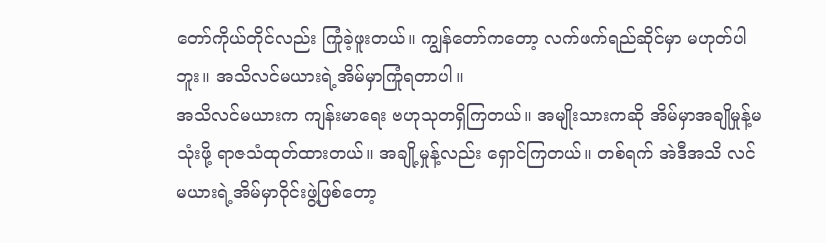တော်ကိုယ်တိုင်လည်း ကြုံခဲ့ဖူးတယ်။ ကျွန်တော်ကတော့ လက်ဖက်ရည်ဆိုင်မှာ မဟုတ်ပါဘူး။ အသိလင်မယားရဲ့အိမ်မှာကြုံရတာပါ။
အသိလင်မယားက ကျန်းမာရေး ဗဟုသုတရှိကြတယ်။ အမျိုးသားကဆို အိမ်မှာအချိုမှုန့်မသုံးဖို့ ရာဇသံထုတ်ထားတယ်။ အချို့မှုန့်လည်း ရှောင်ကြတယ်။ တစ်ရက် အဲဒီအသိ လင်မယားရဲ့အိမ်မှာဝိုင်းဖွဲ့ဖြစ်တော့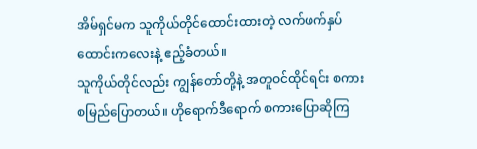အိမ်ရှင်မက သူကိုယ်တိုင်ထောင်းထားတဲ့ လက်ဖက်နှပ်ထောင်းကလေးနဲ့ ဧည့်ခံတယ်။
သူကိုယ်တိုင်လည်း ကျွန်တော်တို့နဲ့ အတူဝင်ထိုင်ရင်း စကားစမြည်ပြောတယ်။ ဟိုရောက်ဒီရောက် စကားပြောဆိုကြ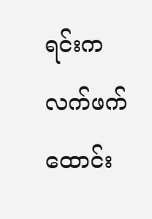ရင်းက လက်ဖက်ထောင်း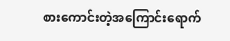စားကောင်းတဲ့အကြောင်းရောက်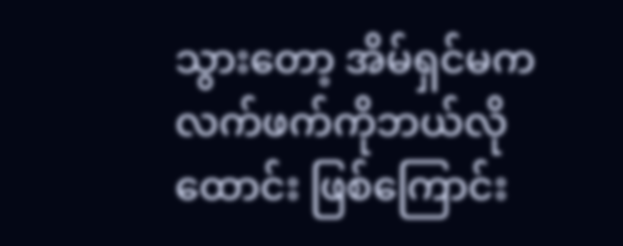သွားတော့ အိမ်ရှင်မကလက်ဖက်ကိုဘယ်လိုထောင်း ဖြစ်ကြောင်း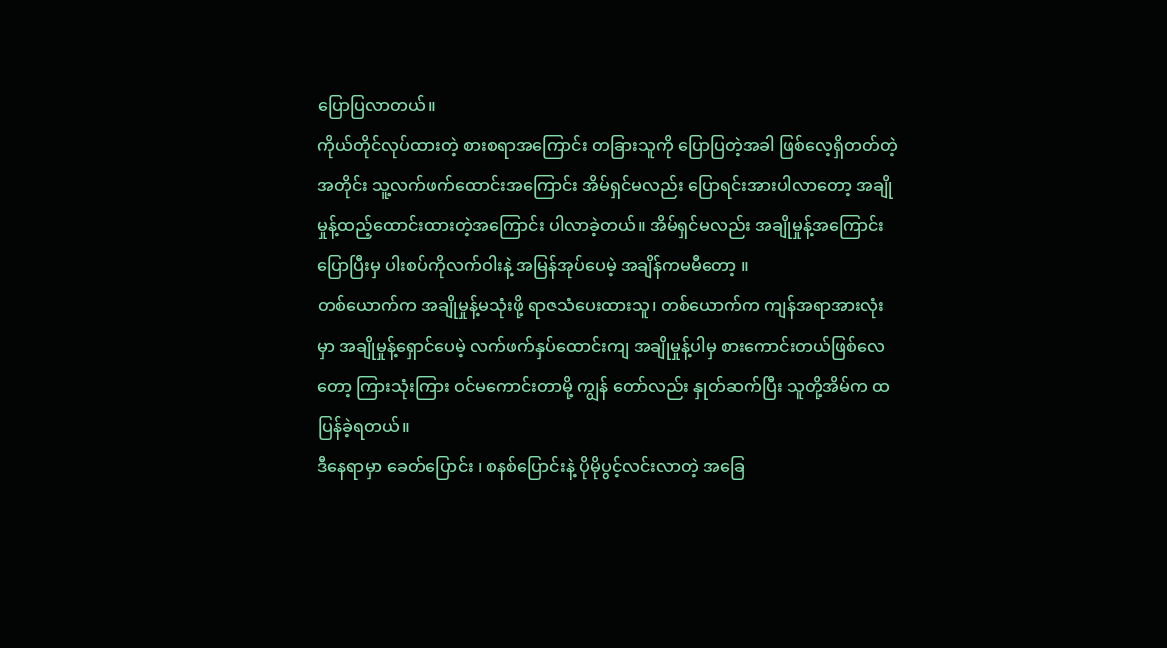ပြောပြလာတယ်။
ကိုယ်တိုင်လုပ်ထားတဲ့ စားစရာအကြောင်း တခြားသူကို ပြောပြတဲ့အခါ ဖြစ်လေ့ရှိတတ်တဲ့အတိုင်း သူ့လက်ဖက်ထောင်းအကြောင်း အိမ်ရှင်မလည်း ပြောရင်းအားပါလာတော့ အချိုမှုန့်ထည့်ထောင်းထားတဲ့အကြောင်း ပါလာခဲ့တယ်။ အိမ်ရှင်မလည်း အချိုမှုန့်အကြောင်းပြောပြီးမှ ပါးစပ်ကိုလက်ဝါးနဲ့ အမြန်အုပ်ပေမဲ့ အချိန်ကမမီတော့ ။
တစ်ယောက်က အချိုမှုန့်မသုံးဖို့ ရာဇသံပေးထားသူ၊ တစ်ယောက်က ကျန်အရာအားလုံးမှာ အချိုမှုန့်ရှောင်ပေမဲ့ လက်ဖက်နှပ်ထောင်းကျ အချိုမှုန့်ပါမှ စားကောင်းတယ်ဖြစ်လေတော့ ကြားသုံးကြား ဝင်မကောင်းတာမို့ ကျွန် တော်လည်း နှုတ်ဆက်ပြီး သူတို့အိမ်က ထပြန်ခဲ့ရတယ်။
ဒီနေရာမှာ ခေတ်ပြောင်း ၊ စနစ်ပြောင်းနဲ့ ပိုမိုပွင့်လင်းလာတဲ့ အခြေ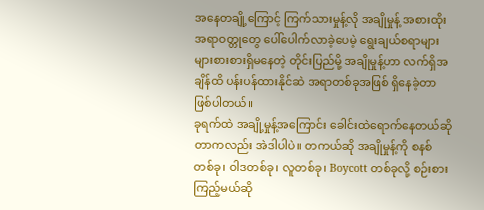အနေတချို့ကြောင့် ကြက်သားမှုန့်လို အချိုမှုန့် အစားထိုး အရာဝတ္တုတွေ ပေါ်ပေါက်လာခဲ့ပေမဲ့ ရွေးချယ်စရာများများစားစားရှိမနေတဲ့ တိုင်းပြည်မို့ အချိုမှုန့်ဟာ လက်ရှိအချိန်ထိ ပန်းပန်ထားနိုင်ဆဲ အရာတစ်ခုအဖြစ် ရှိနေခဲ့တာ ဖြစ်ပါတယ်။
ခုရက်ထဲ အချို့မှုန့်အကြောင်း ခေါင်းထဲရောက်နေတယ်ဆိုတာကလည်း အဲဒါပါပဲ။ တကယ်ဆို အချိုမှုန့်ကို စနစ် တစ်ခု၊ ဝါဒတစ်ခု၊ လူတစ်ခု၊ Boycott တစ်ခုလို့ စဉ်းစားကြည့်မယ်ဆို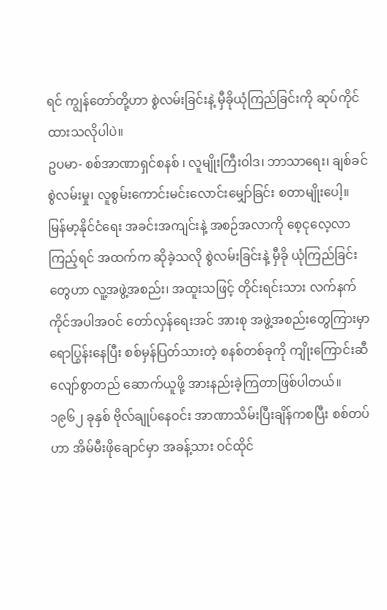ရင် ကျွန်တော်တို့ဟာ စွဲလမ်းခြင်းနဲ့ မှီခိုယုံကြည်ခြင်းကို ဆုပ်ကိုင်ထားသလိုပါပဲ။
ဥပမာ- စစ်အာဏာရှင်စနစ် ၊ လူမျိုးကြီးဝါဒ၊ ဘာသာရေး၊ ချစ်ခင်စွဲလမ်းမှု၊ လူစွမ်းကောင်းမင်းလောင်းမျှော်ခြင်း စတာမျိုးပေါ့။
မြန်မာ့နိုင်ငံရေး အခင်းအကျင်းနဲ့ အစဉ်အလာကို စေ့ငုလေ့လာကြည့်ရင် အထက်က ဆိုခဲ့သလို စွဲလမ်းခြင်းနဲ့ မှီခို ယုံကြည်ခြင်းတွေဟာ လူ့အဖွဲ့အစည်း၊ အထူးသဖြင့် တိုင်းရင်းသား လက်နက်ကိုင်အပါအဝင် တော်လှန်ရေးအင် အားစု အဖွဲ့အစည်းတွေကြားမှာ ရောပြွန်းနေပြီး စစ်မှန်ပြတ်သားတဲ့ စနစ်တစ်ခုကို ကျိုးကြောင်းဆီလျော်စွာတည် ဆောက်ယူဖို့ အားနည်းခဲ့ကြတာဖြစ်ပါတယ်။
၁၉၆၂ ခုနှစ် ဗိုလ်ချုပ်နေဝင်း အာဏာသိမ်းပြီးချိန်ကစပြီး စစ်တပ်ဟာ အိမ်မီးဖိုချောင်မှာ အခန့်သား ဝင်ထိုင်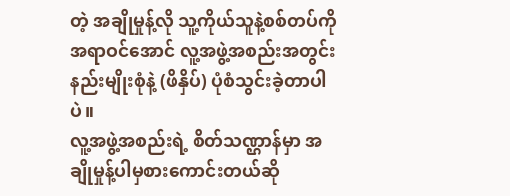တဲ့ အချိုမှုန့်လို သူ့ကိုယ်သူနဲ့စစ်တပ်ကို အရာဝင်အောင် လူ့အဖွဲ့အစည်းအတွင်း နည်းမျိုးစုံနဲ့ (ဖိနှိပ်) ပုံစံသွင်းခဲ့တာပါပဲ။
လူ့အဖွဲ့အစည်းရဲ့ စိတ်သဏ္ဌာန်မှာ အချိုမှုန့်ပါမှစားကောင်းတယ်ဆို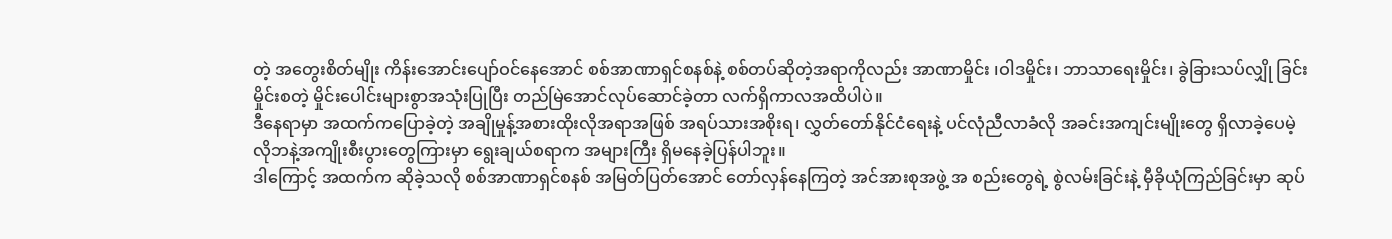တဲ့ အတွေးစိတ်မျိုး ကိန်းအောင်းပျော်ဝင်နေအောင် စစ်အာဏာရှင်စနစ်နဲ့ စစ်တပ်ဆိုတဲ့အရာကိုလည်း အာဏာမှိုင်း ၊ဝါဒမှိုင်း၊ ဘာသာရေးမှိုင်း၊ ခွဲခြားသပ်လျှို ခြင်းမှိုင်းစတဲ့ မှိုင်းပေါင်းများစွာအသုံးပြုပြီး တည်မြဲအောင်လုပ်ဆောင်ခဲ့တာ လက်ရှိကာလအထိပါပဲ။
ဒီနေရာမှာ အထက်ကပြောခဲ့တဲ့ အချိုမှုန့်အစားထိုးလိုအရာအဖြစ် အရပ်သားအစိုးရ၊ လွှတ်တော်နိုင်ငံရေးနဲ့ ပင်လုံညီလာခံလို အခင်းအကျင်းမျိုးတွေ ရှိလာခဲ့ပေမဲ့ လိုဘနဲ့အကျိုးစီးပွားတွေကြားမှာ ရွေးချယ်စရာက အများကြီး ရှိမနေခဲ့ပြန်ပါဘူး။
ဒါကြောင့် အထက်က ဆိုခဲ့သလို စစ်အာဏာရှင်စနစ် အမြတ်ပြတ်အောင် တော်လှန်နေကြတဲ့ အင်အားစုအဖွဲ့ အ စည်းတွေရဲ့ စွဲလမ်းခြင်းနဲ့ မှီခိုယုံကြည်ခြင်းမှာ ဆုပ်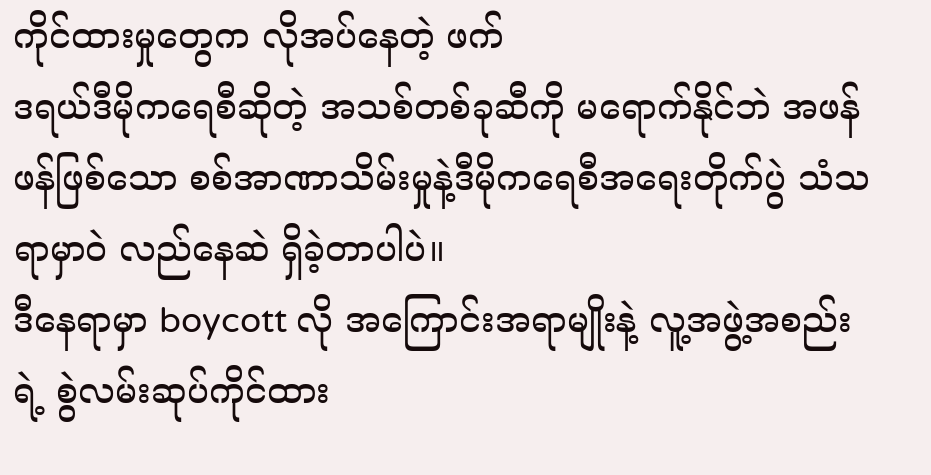ကိုင်ထားမှုတွေက လိုအပ်နေတဲ့ ဖက်
ဒရယ်ဒီမိုကရေစီဆိုတဲ့ အသစ်တစ်ခုဆီကို မရောက်နိုင်ဘဲ အဖန်ဖန်ဖြစ်သော စစ်အာဏာသိမ်းမှုနဲ့ဒီမိုကရေစီအရေးတိုက်ပွဲ သံသရာမှာဝဲ လည်နေဆဲ ရှိခဲ့တာပါပဲ။
ဒီနေရာမှာ boycott လို အကြောင်းအရာမျိုးနဲ့ လူ့အဖွဲ့အစည်းရဲ့ စွဲလမ်းဆုပ်ကိုင်ထား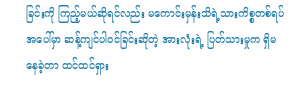ခြင်းကို ကြည့်မယ်ဆိုရင်လည်း မကောင်းမှန်းသိရဲ့သားကိစ္စတစ်ရပ်အပေါ်မှာ ဆန့်ကျင်ပါဝင်ခြင်းဆိုတဲ့ အားလုံးရဲ့ ပြတ်သားမှုက ရှိမနေခဲ့တာ ထင်ထင်ရှား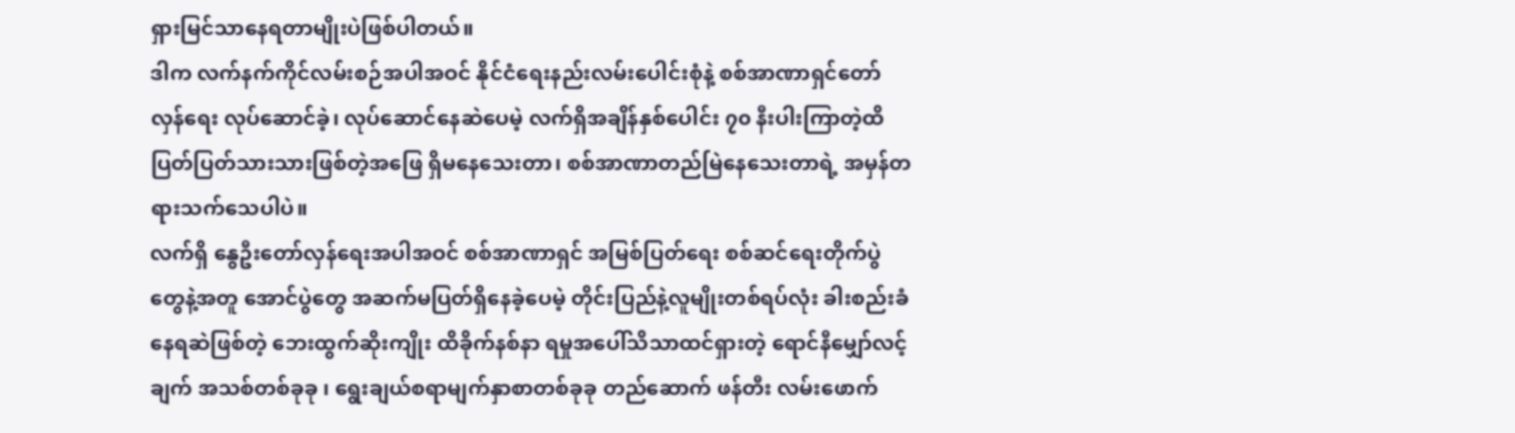ရှားမြင်သာနေရတာမျိုးပဲဖြစ်ပါတယ်။
ဒါက လက်နက်ကိုင်လမ်းစဉ်အပါအဝင် နိုင်ငံရေးနည်းလမ်းပေါင်းစုံနဲ့ စစ်အာဏာရှင်တော်လှန်ရေး လုပ်ဆောင်ခဲ့၊ လုပ်ဆောင်နေဆဲပေမဲ့ လက်ရှိအချိန်နှစ်ပေါင်း ၇၀ နီးပါးကြာတဲ့ထိ ပြတ်ပြတ်သားသားဖြစ်တဲ့အဖြေ ရှိမနေသေးတာ၊ စစ်အာဏာတည်မြဲနေသေးတာရဲ့ အမှန်တရားသက်သေပါပဲ။
လက်ရှိ နွေဦးတော်လှန်ရေးအပါအဝင် စစ်အာဏာရှင် အမြစ်ပြတ်ရေး စစ်ဆင်ရေးတိုက်ပွဲတွေနဲ့အတူ အောင်ပွဲတွေ အဆက်မပြတ်ရှိနေခဲ့ပေမဲ့ တိုင်းပြည်နဲ့လူမျိုးတစ်ရပ်လုံး ခါးစည်းခံနေရဆဲဖြစ်တဲ့ ဘေးထွက်ဆိုးကျိုး ထိခိုက်နစ်နာ ရမှုအပေါ်သိသာထင်ရှားတဲ့ ရောင်နီမျှော်လင့်ချက် အသစ်တစ်ခုခု ၊ ရွေးချယ်စရာမျက်နှာစာတစ်ခုခု တည်ဆောက် ဖန်တီး လမ်းဖောက်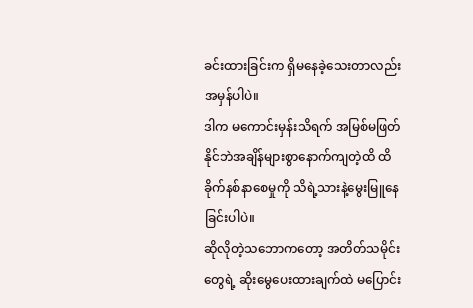ခင်းထားခြင်းက ရှိမနေခဲ့သေးတာလည်း အမှန်ပါပဲ။
ဒါက မကောင်းမှန်းသိရက် အမြစ်မဖြတ်နိုင်ဘဲအချိန်များစွာနောက်ကျတဲ့ထိ ထိခိုက်နစ်နာစေမှုကို သိရဲ့သားနဲ့မွေးမြူနေခြင်းပါပဲ။
ဆိုလိုတဲ့သဘောကတော့ အတိတ်သမိုင်းတွေရဲ့ ဆိုးမွေပေးထားချက်ထဲ မပြောင်း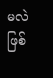မလဲဖြစ်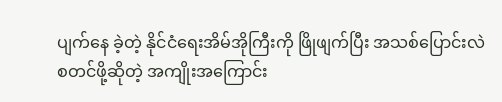ပျက်နေ ခဲ့တဲ့ နိုင်ငံရေးအိမ်အိုကြီးကို ဖြိုဖျက်ပြီး အသစ်ပြောင်းလဲစတင်ဖို့ဆိုတဲ့ အကျိုးအကြောင်း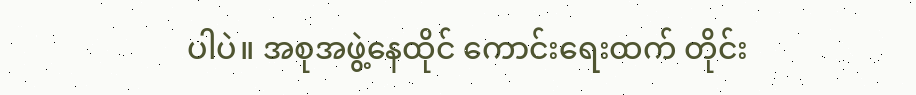ပါပဲ။ အစုအဖွဲ့နေထိုင် ကောင်းရေးထက် တိုင်း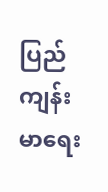ပြည်ကျန်းမာရေး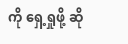ကို ရှေ့ရှုဖို့ ဆို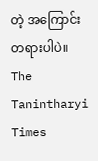တဲ့ အကြောင်းတရားပါပဲ။
The Tanintharyi Times